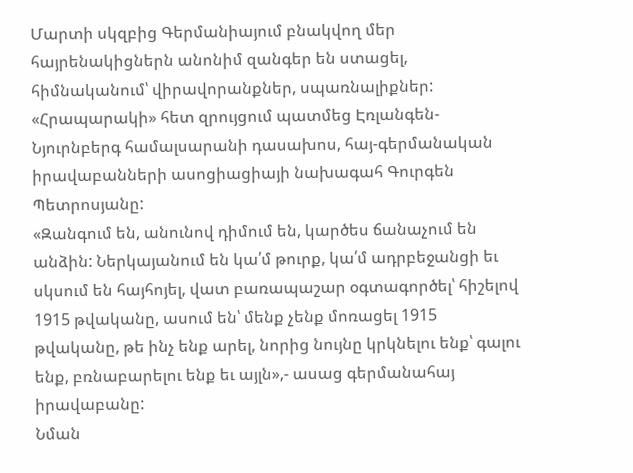Մարտի սկզբից Գերմանիայում բնակվող մեր հայրենակիցներն անոնիմ զանգեր են ստացել, հիմնականում՝ վիրավորանքներ, սպառնալիքներ: «Հրապարակի» հետ զրույցում պատմեց Էռլանգեն-Նյուրնբերգ համալսարանի դասախոս, հայ-գերմանական իրավաբանների ասոցիացիայի նախագահ Գուրգեն Պետրոսյանը:
«Զանգում են, անունով դիմում են, կարծես ճանաչում են անձին: Ներկայանում են կա՛մ թուրք, կա՛մ ադրբեջանցի եւ սկսում են հայհոյել, վատ բառապաշար օգտագործել՝ հիշելով 1915 թվականը, ասում են՝ մենք չենք մոռացել 1915 թվականը, թե ինչ ենք արել, նորից նույնը կրկնելու ենք՝ գալու ենք, բռնաբարելու ենք եւ այլն»,- ասաց գերմանահայ իրավաբանը:
Նման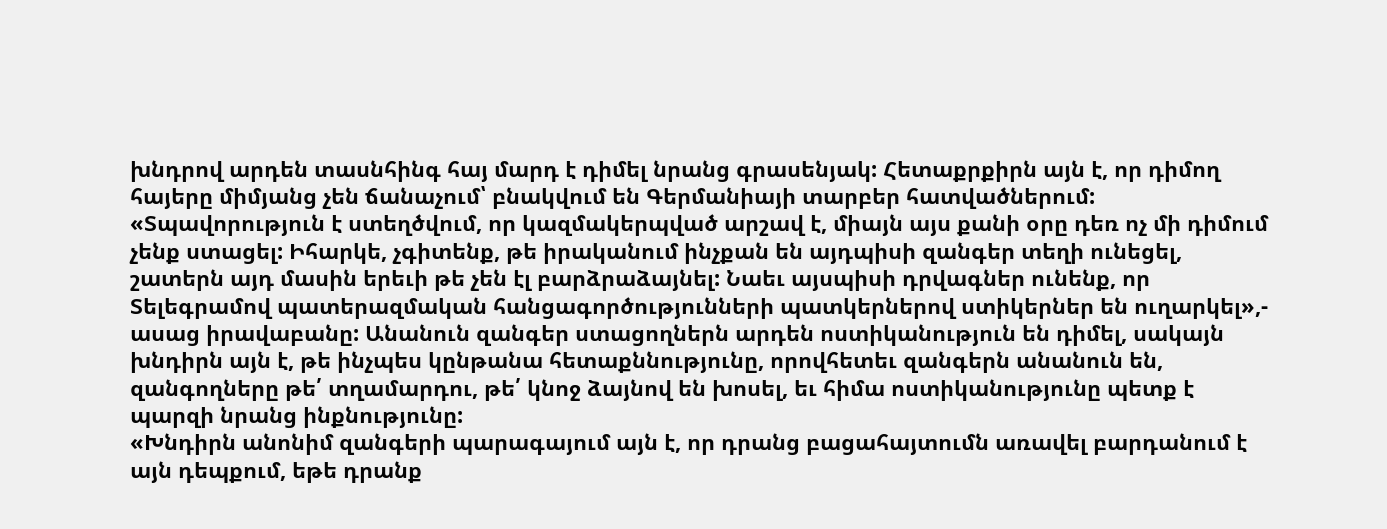խնդրով արդեն տասնհինգ հայ մարդ է դիմել նրանց գրասենյակ: Հետաքրքիրն այն է, որ դիմող հայերը միմյանց չեն ճանաչում՝ բնակվում են Գերմանիայի տարբեր հատվածներում: «Տպավորություն է ստեղծվում, որ կազմակերպված արշավ է, միայն այս քանի օրը դեռ ոչ մի դիմում չենք ստացել: Իհարկե, չգիտենք, թե իրականում ինչքան են այդպիսի զանգեր տեղի ունեցել, շատերն այդ մասին երեւի թե չեն էլ բարձրաձայնել: Նաեւ այսպիսի դրվագներ ունենք, որ Տելեգրամով պատերազմական հանցագործությունների պատկերներով ստիկերներ են ուղարկել»,- ասաց իրավաբանը: Անանուն զանգեր ստացողներն արդեն ոստիկանություն են դիմել, սակայն խնդիրն այն է, թե ինչպես կընթանա հետաքննությունը, որովհետեւ զանգերն անանուն են, զանգողները թե՛ տղամարդու, թե՛ կնոջ ձայնով են խոսել, եւ հիմա ոստիկանությունը պետք է պարզի նրանց ինքնությունը:
«Խնդիրն անոնիմ զանգերի պարագայում այն է, որ դրանց բացահայտումն առավել բարդանում է այն դեպքում, եթե դրանք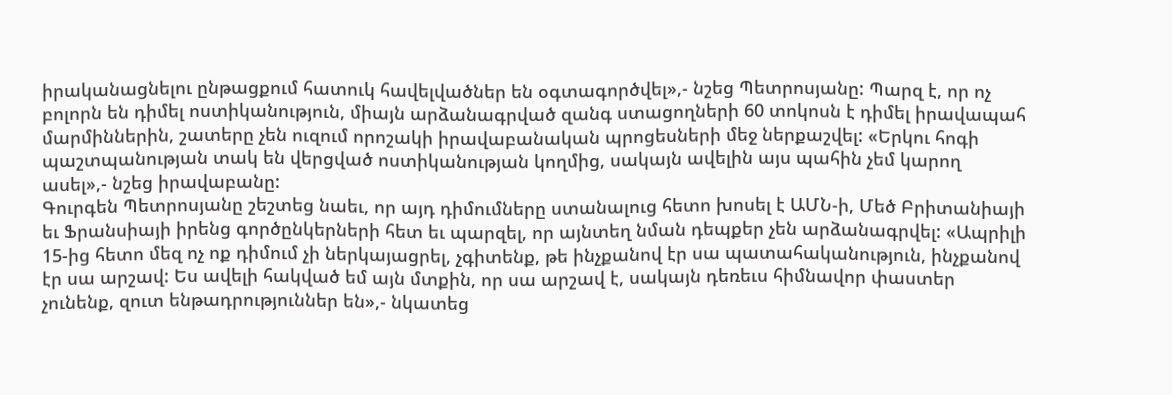իրականացնելու ընթացքում հատուկ հավելվածներ են օգտագործվել»,- նշեց Պետրոսյանը: Պարզ է, որ ոչ բոլորն են դիմել ոստիկանություն, միայն արձանագրված զանգ ստացողների 60 տոկոսն է դիմել իրավապահ մարմիններին, շատերը չեն ուզում որոշակի իրավաբանական պրոցեսների մեջ ներքաշվել: «Երկու հոգի պաշտպանության տակ են վերցված ոստիկանության կողմից, սակայն ավելին այս պահին չեմ կարող ասել»,- նշեց իրավաբանը:
Գուրգեն Պետրոսյանը շեշտեց նաեւ, որ այդ դիմումները ստանալուց հետո խոսել է ԱՄՆ-ի, Մեծ Բրիտանիայի եւ Ֆրանսիայի իրենց գործընկերների հետ եւ պարզել, որ այնտեղ նման դեպքեր չեն արձանագրվել: «Ապրիլի 15-ից հետո մեզ ոչ ոք դիմում չի ներկայացրել, չգիտենք, թե ինչքանով էր սա պատահականություն, ինչքանով էր սա արշավ: Ես ավելի հակված եմ այն մտքին, որ սա արշավ է, սակայն դեռեւս հիմնավոր փաստեր չունենք, զուտ ենթադրություններ են»,- նկատեց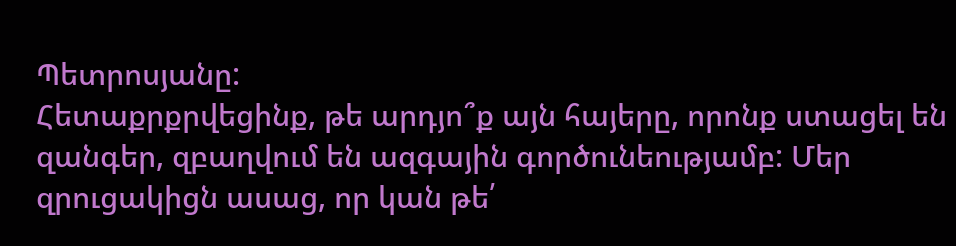Պետրոսյանը:
Հետաքրքրվեցինք, թե արդյո՞ք այն հայերը, որոնք ստացել են զանգեր, զբաղվում են ազգային գործունեությամբ: Մեր զրուցակիցն ասաց, որ կան թե՛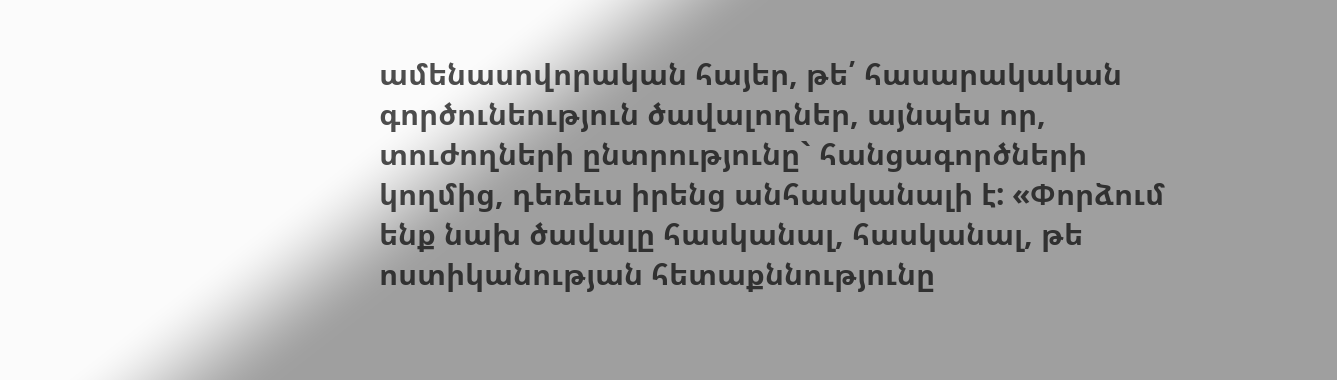ամենասովորական հայեր, թե՛ հասարակական գործունեություն ծավալողներ, այնպես որ, տուժողների ընտրությունը` հանցագործների կողմից, դեռեւս իրենց անհասկանալի է: «Փորձում ենք նախ ծավալը հասկանալ, հասկանալ, թե ոստիկանության հետաքննությունը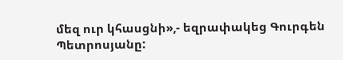մեզ ուր կհասցնի»,- եզրափակեց Գուրգեն Պետրոսյանը: